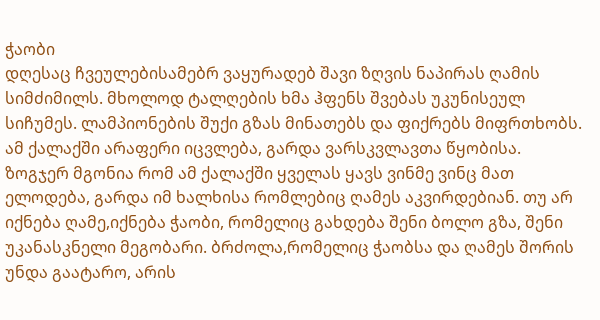ჭაობი
დღესაც ჩვეულებისამებრ ვაყურადებ შავი ზღვის ნაპირას ღამის სიმძიმილს. მხოლოდ ტალღების ხმა ჰფენს შვებას უკუნისეულ სიჩუმეს. ლამპიონების შუქი გზას მინათებს და ფიქრებს მიფრთხობს. ამ ქალაქში არაფერი იცვლება, გარდა ვარსკვლავთა წყობისა. ზოგჯერ მგონია რომ ამ ქალაქში ყველას ყავს ვინმე ვინც მათ ელოდება, გარდა იმ ხალხისა რომლებიც ღამეს აკვირდებიან. თუ არ იქნება ღამე,იქნება ჭაობი, რომელიც გახდება შენი ბოლო გზა, შენი უკანასკნელი მეგობარი. ბრძოლა,რომელიც ჭაობსა და ღამეს შორის უნდა გაატარო, არის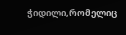ჭიდილი,რომელიც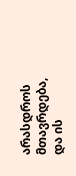არასდროს მთავრდება, და ის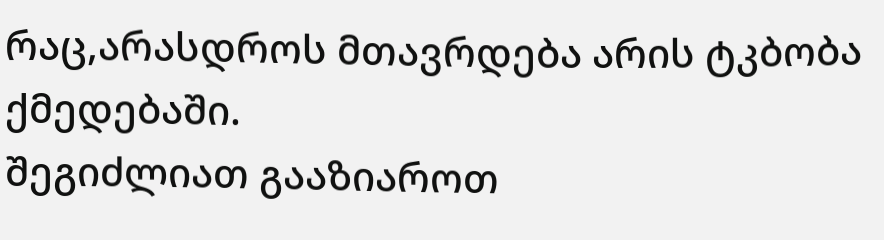რაც,არასდროს მთავრდება არის ტკბობა ქმედებაში.
შეგიძლიათ გააზიაროთ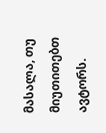მასალა, თუ მიუთითებთ ავტორს.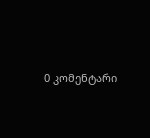0 კომენტარი